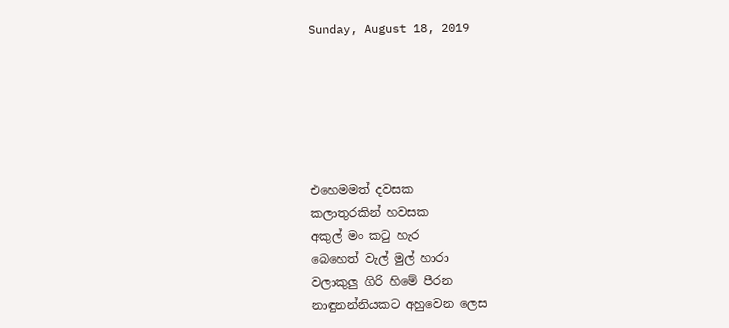Sunday, August 18, 2019






එහෙමමත් දවසක
කලාතුරකින් හවසක
අකුල් මං කටු හැර
බෙහෙත් වැල් මුල් හාරා
වලාකුලු ගිරි හිමේ පීරන
නාඳුනන්නියකට අහුවෙන ලෙස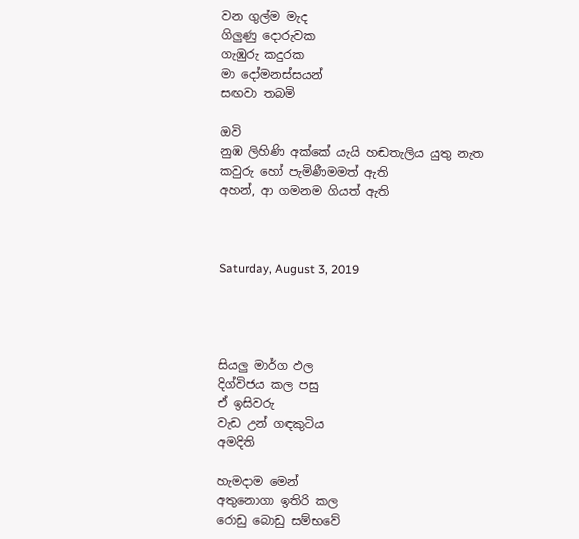වන ගුල්ම මැද
ගිලුණු දොරුවක
ගැඹුරු කදුරක
මා දෝමනස්සයන්
සඟවා තබමි

ඔවි
නුඹ ලිහිණි අක්කේ යැයි හඬතැලිය යුතු නැත
කවුරු හෝ පැමිණීමමත් ඇති
අහන්, ආ ගමනම ගියත් ඇති



Saturday, August 3, 2019




සියලු මාර්ග ඵල
දිග්විජය කල පසු
ඒ ඉසිවරු
වැඩ උන් ගඳකුටිය
අමදිති

හැමදාම මෙන්
අතුනොගා ඉතිරි කල
රොඩු බොඩු සම්භවේ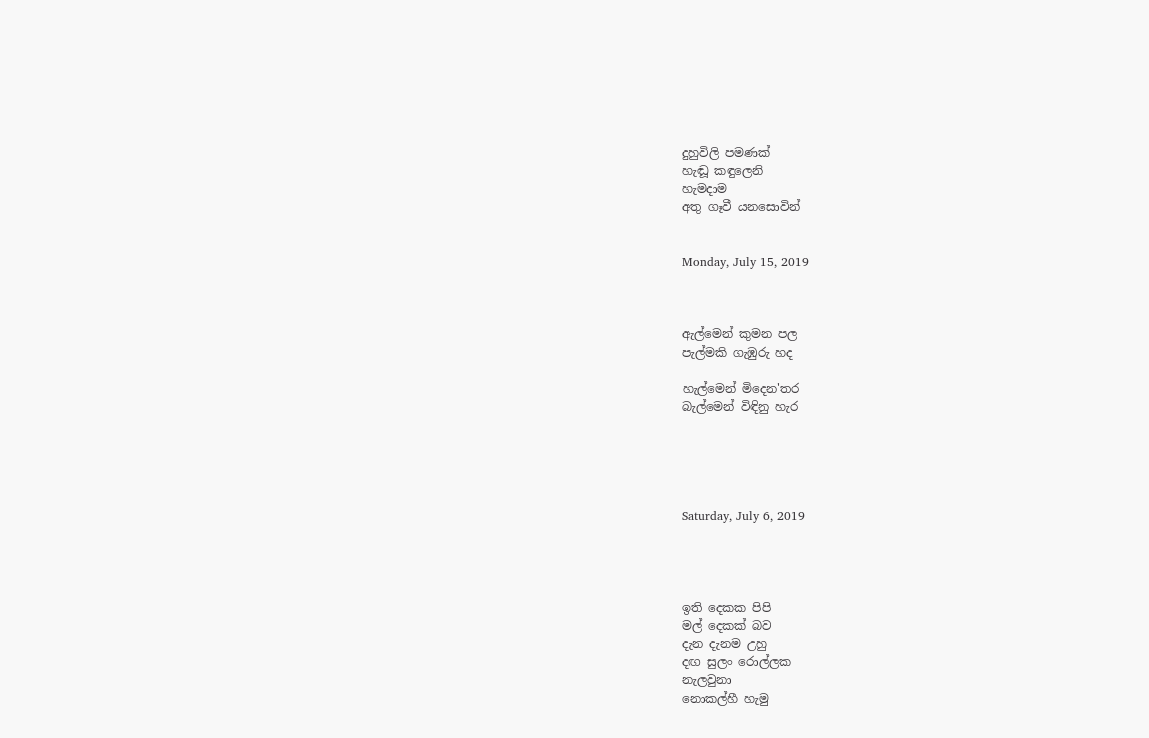දුහුවිලි පමණක්
හැඬූ කඳුලෙනි
හැමදාම
අතු ගෑවී යනසොවින්


Monday, July 15, 2019



ඇල්මෙන් කුමන පල
පැල්මකි ගැඹුරු හද

හැල්මෙන් මිදෙන'තර
බැල්මෙන් විඳිනු හැර





Saturday, July 6, 2019




ඉති දෙකක පිපි
මල් දෙකක් බව
දැන දැනම උහු
දඟ සුලං රොල්ලක
නැලවුනා
නොකල්හී හැමු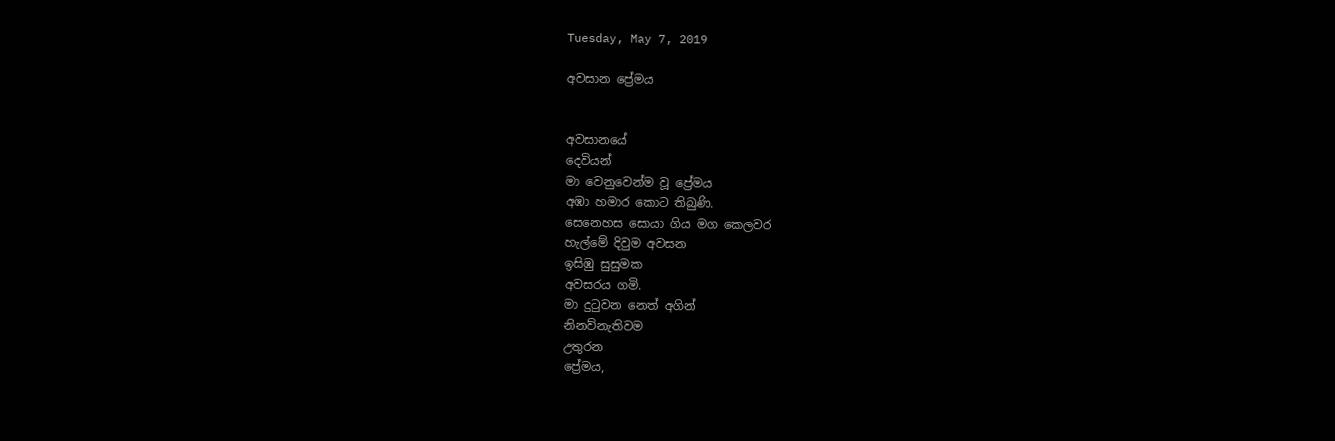Tuesday, May 7, 2019

අවසාන ප්‍රේමය


අවසානයේ
දෙවියන්
මා වෙනුවෙන්ම වූ ප්‍රේමය
අඹා හමාර කොට තිබුණි.
සෙනෙහස සොයා ගිය මග කෙලවර
හැල්මේ දිවුම අවසන
ඉසිඹු සුසුමක
අවසරය ගමි.
මා දුටුවන නෙත් අගින්
නිනව්නැතිවම
උතුරන
ප්‍රේමය,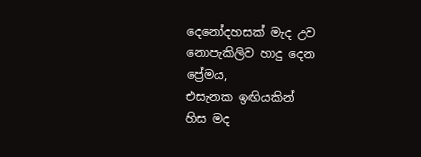දෙනෝදහසක් මැද උව
නොපැකිලිව හාදු දෙන
ප්‍රේමය,
එසැනක ඉඟියකින්
හිස මද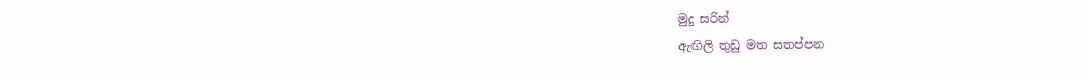මුදු සරින්
ඇඟිලි තුඩු මත සතප්පන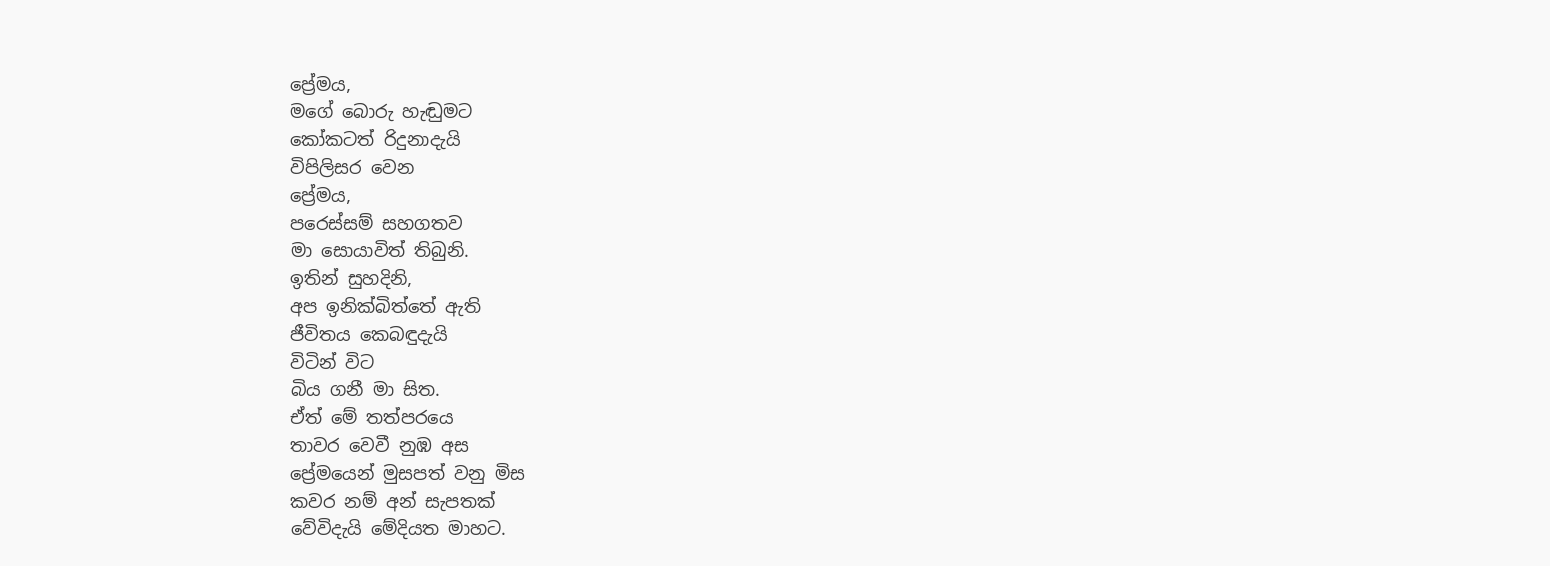ප්‍රේමය,
මගේ බොරු හැඬුමට
කෝකටත් රිදුනාදැයි
විපිලිසර වෙන
ප්‍රේමය,
පරෙස්සම් සහගතව
මා සොයාවිත් තිබුනි.
ඉතින් සුහදිනි,
අප ඉනික්බිත්තේ ඇති
ජීවිතය කෙබඳුදැයි
විටින් විට
බිය ගනී මා සිත.
ඒත් මේ තත්පරයෙ
තාවර වෙවී නුඹ අස
ප්‍රේමයෙන් මුසපත් වනු මිස
කවර නම් අන් සැපතක්
වේවිදැයි මේදියත මාහට.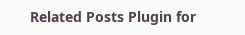Related Posts Plugin for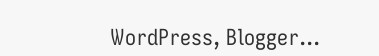WordPress, Blogger...